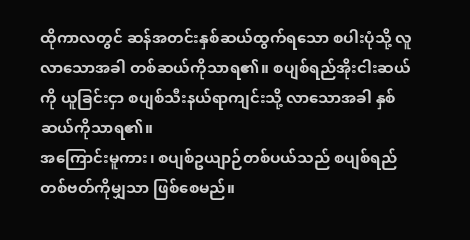ထိုကာလတွင် ဆန်အတင်းနှစ်ဆယ်ထွက်ရသော စပါးပုံသို့ လူလာသောအခါ တစ်ဆယ်ကိုသာရ၏။ စပျစ်ရည်အိုးငါးဆယ်ကို ယူခြင်းငှာ စပျစ်သီးနယ်ရာကျင်းသို့ လာသောအခါ နှစ်ဆယ်ကိုသာရ၏။
အကြောင်းမူကား၊ စပျစ်ဥယျာဉ်တစ်ပယ်သည် စပျစ်ရည်တစ်ဗတ်ကိုမျှသာ ဖြစ်စေမည်။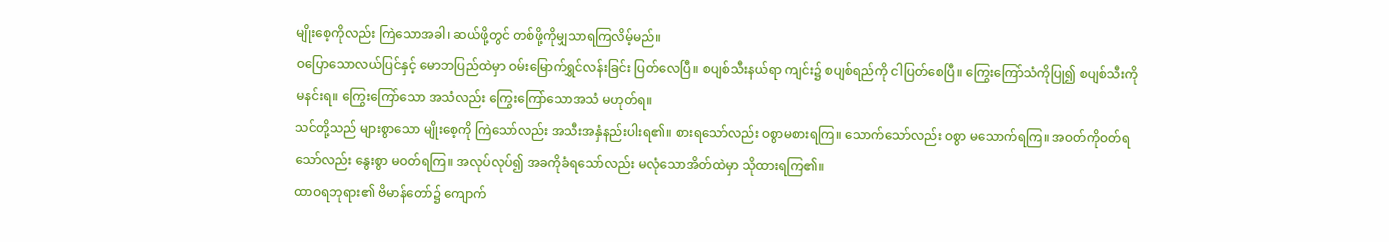မျိုးစေ့ကိုလည်း ကြဲသောအခါ၊ ဆယ်ဖို့တွင် တစ်ဖို့ကိုမျှသာရကြလိမ့်မည်။
ဝပြောသောလယ်ပြင်နှင့် မောဘပြည်ထဲမှာ ဝမ်းမြောက်ရွှင်လန်းခြင်း ပြတ်လေပြီ။ စပျစ်သီးနယ်ရာ ကျင်း၌ စပျစ်ရည်ကို ငါပြတ်စေပြီ။ ကြွေးကြော်သံကိုပြု၍ စပျစ်သီးကို မနင်းရ။ ကြွေးကြော်သော အသံလည်း ကြွေးကြော်သောအသံ မဟုတ်ရ။
သင်တို့သည် များစွာသော မျိုးစေ့ကို ကြဲသော်လည်း အသီးအနှံနည်းပါးရ၏။ စားရသော်လည်း ဝစွာမစားရကြ။ သောက်သော်လည်း ဝစွာ မသောက်ရကြ။ အဝတ်ကိုဝတ်ရသော်လည်း နွေးစွာ မဝတ်ရကြ။ အလုပ်လုပ်၍ အခကိုခံရသော်လည်း မလုံသောအိတ်ထဲမှာ သိုထားရကြ၏။
ထာဝရဘုရား၏ ဗိမာန်တော်၌ ကျောက်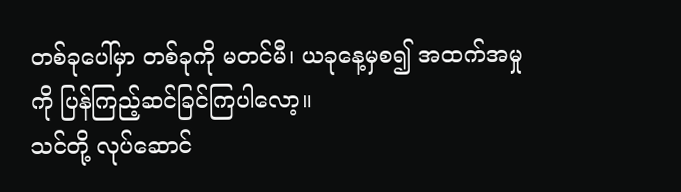တစ်ခုပေါ်မှာ တစ်ခုကို မတင်မီ၊ ယခုနေ့မှစ၍ အထက်အမှုကို ပြန်ကြည့်ဆင်ခြင်ကြပါလော့။
သင်တို့ လုပ်ဆောင်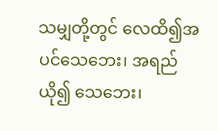သမျှတို့တွင် လေထိ၍အပင်သေဘေး၊ အရည်ယို၍ သေဘေး၊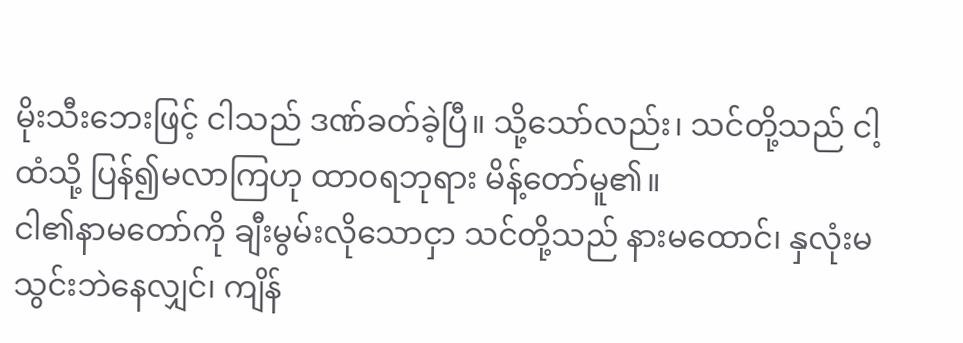မိုးသီးဘေးဖြင့် ငါသည် ဒဏ်ခတ်ခဲ့ပြီ။ သို့သော်လည်း၊ သင်တို့သည် ငါ့ထံသို့ ပြန်၍မလာကြဟု ထာဝရဘုရား မိန့်တော်မူ၏။
ငါ၏နာမတော်ကို ချီးမွမ်းလိုသောငှာ သင်တို့သည် နားမထောင်၊ နှလုံးမသွင်းဘဲနေလျှင်၊ ကျိန်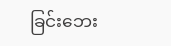ခြင်းဘေး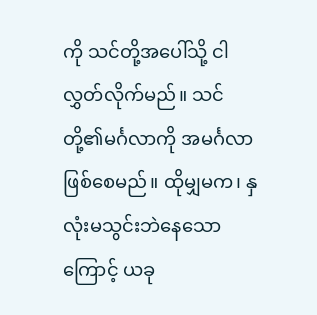ကို သင်တို့အပေါ်သို့ ငါလွှတ်လိုက်မည်။ သင်တို့၏မင်္ဂလာကို အမင်္ဂလာဖြစ်စေမည်။ ထိုမျှမက၊ နှလုံးမသွင်းဘဲနေသောကြောင့် ယခု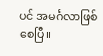ပင် အမင်္ဂလာဖြစ်စေပြီ။